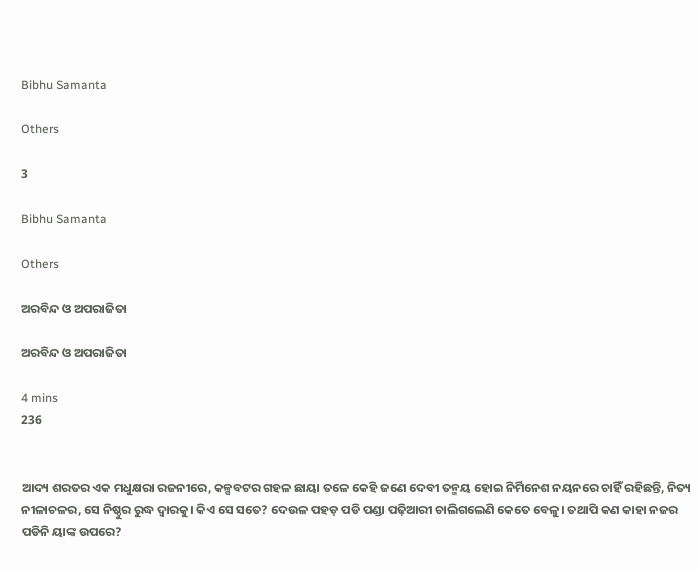Bibhu Samanta

Others

3

Bibhu Samanta

Others

ଅରବିନ୍ଦ ଓ ଅପରାଜିତା

ଅରବିନ୍ଦ ଓ ଅପରାଜିତା

4 mins
236


ଆଦ୍ୟ ଶରତର ଏକ ମଧୁକ୍ଷରା ରଜନୀରେ, କଳ୍ପବଟର ଗହଳ ଛାୟା ତଳେ କେହି ଜଣେ ଦେବୀ ତନ୍ମୟ ହୋଇ ନିର୍ମିନେଶ ନୟନରେ ଚାହିଁ ରହିଛନ୍ତି, ନିତ୍ୟ ନୀଳାଚଳର, ସେ ନିଷ୍ଠୁର ରୁଦ୍ଧ ଦ୍ଵାରକୁ। କିଏ ସେ ସତେ? ଦେଉଳ ପହଡ଼ ପଡି ପଣ୍ଡା ପଢ଼ିଆରୀ ଚାଲିଗଲେଣି କେତେ ବେଳୁ। ତଥାପି କଣ କାହା ନଜର ପଡିନି ୟାଙ୍କ ଉପରେ?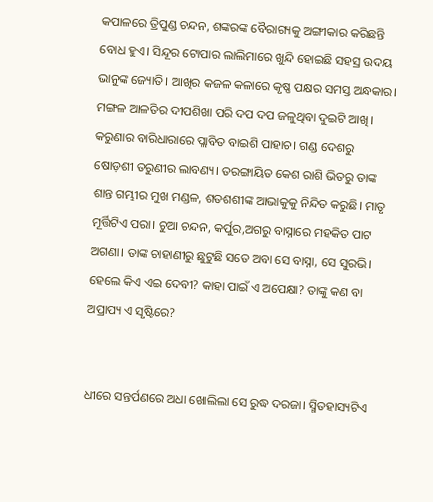କପାଳରେ ତ୍ରିପୁଣ୍ଡ ଚନ୍ଦନ, ଶଙ୍କରଙ୍କ ବୈରାଗ୍ୟକୁ ଅଙ୍ଗୀକାର କରିଛନ୍ତି ବୋଧ ହୁଏ। ସିନ୍ଦୂର ଟୋପାର ଲାଲିମାରେ ଖୁନ୍ଦି ହୋଇଛି ସହସ୍ର ଉଦୟ ଭାନୁଙ୍କ ଜ୍ୟୋତି। ଆଖିର କଜଳ କଳାରେ କୃଷ୍ଣ ପକ୍ଷର ସମସ୍ତ ଅନ୍ଧକାର। ମଙ୍ଗଳ ଆଳତିର ଦୀପଶିଖା ପରି ଦପ ଦପ ଜଳୁଥିବା ଦୁଇଟି ଆଖି। କରୁଣାର ବାରିଧାରାରେ ପ୍ଲାବିତ ବାଇଶି ପାହାଚ। ଗଣ୍ଡ ଦେଶରୁ ଷୋଡ଼ଶୀ ତରୁଣୀର ଲାବଣ୍ୟ। ତରଙ୍ଗାୟିତ କେଶ ରାଶି ଭିତରୁ ତାଙ୍କ ଶାନ୍ତ ଗମ୍ଭୀର ମୁଖ ମଣ୍ଡଳ, ଶତଶଶୀଙ୍କ ଆଭାକୁକୁ ନିନ୍ଦିତ କରୁଛି। ମାତୃ ମୂର୍ତ୍ତିଟିଏ ପରା। ଚୁଆ ଚନ୍ଦନ, କର୍ପୁର,ଅଗରୁ ବାସ୍ନାରେ ମହକିତ ପାଟ ଅଗଣା। ତାଙ୍କ ଚାହାଣୀରୁ ଛୁଟୁଛି ସତେ ଅବା ସେ ବାସ୍ନା, ସେ ସୁରଭି। ହେଲେ କିଏ ଏଇ ଦେବୀ? କାହା ପାଇଁ ଏ ଅପେକ୍ଷା? ତାଙ୍କୁ କଣ ବା ଅପ୍ରାପ୍ୟ ଏ ସୃଷ୍ଟିରେ?


ଧୀରେ ସନ୍ତର୍ପଣରେ ଅଧା ଖୋଲିଲା ସେ ରୁଦ୍ଧ ଦରଜା। ସ୍ମିତହାସ୍ୟଟିଏ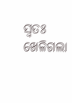ସ୍ୱତଃ ଖେଳିଗଲା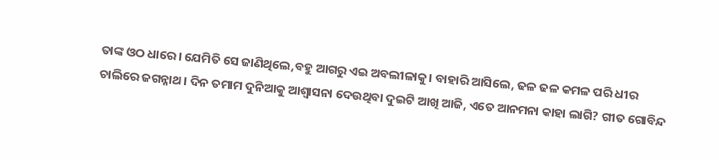ତାଙ୍କ ଓଠ ଧାରେ। ଯେମିତି ସେ ଜାଣିଥିଲେ,ବହୁ ଆଗରୁ ଏଇ ଅବଲୀଳାକୁ। ବାହାରି ଆସିଲେ, ଢଳ ଢଳ କମଳ ପରି ଧୀର ଚାଲିରେ ଜଗନ୍ନାଥ। ଦିନ ତମାମ ଦୁନିଆକୁ ଆଶ୍ୱାସନା ଦେଉଥିବା ଦୁଇଟି ଆଖି ଆଜି, ଏତେ ଆନମନା କାହା ଲାଗି? ଗୀତ ଗୋବିନ୍ଦ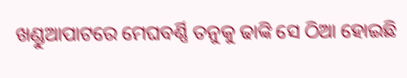ଖଣ୍ଡୁଆପାଟରେ ମେଘବର୍ଣ୍ଣି ତନୁକୁ ଢାଙ୍କି ସେ ଠିଆ ହୋଇଛି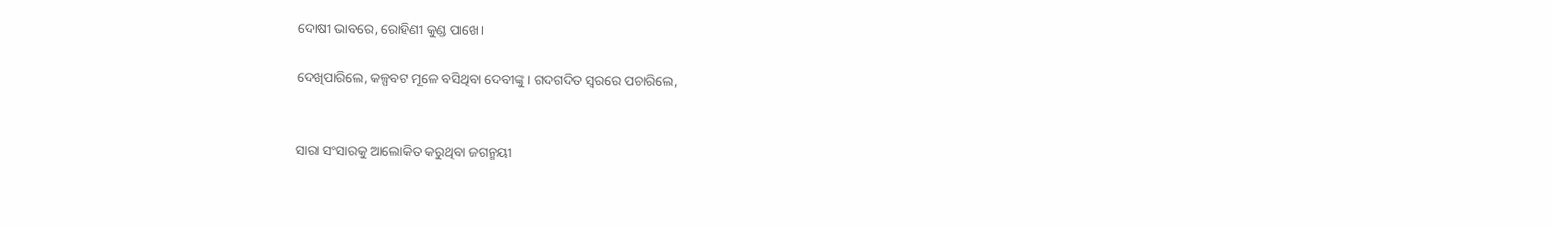ଦୋଷୀ ଭାବରେ, ରୋହିଣୀ କୁଣ୍ଡ ପାଖେ।

ଦେଖିପାରିଲେ, କଳ୍ପବଟ ମୂଳେ ବସିଥିବା ଦେବୀଙ୍କୁ। ଗଦଗଦିତ ସ୍ୱରରେ ପଚାରିଲେ,


ସାରା ସଂସାରକୁ ଆଲୋକିତ କରୁଥିବା ଜଗନ୍ମୟୀ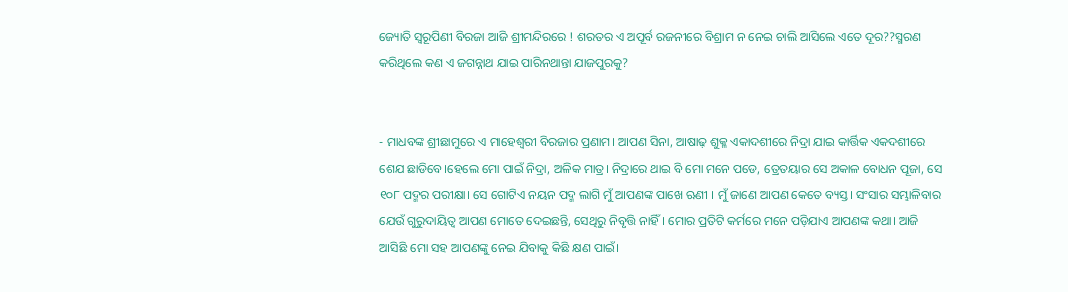ଜ୍ୟୋତି ସ୍ୱରୂପିଣୀ ବିରଜା ଆଜି ଶ୍ରୀମନ୍ଦିରରେ ! ଶରତର ଏ ଅପୂର୍ବ ରଜନୀରେ ବିଶ୍ରାମ ନ ନେଇ ଚାଲି ଆସିଲେ ଏତେ ଦୂର??ସ୍ମରଣ କରିଥିଲେ କଣ ଏ ଜଗନ୍ନାଥ ଯାଇ ପାରିନଥାନ୍ତା ଯାଜପୁରକୁ?


- ମାଧବଙ୍କ ଶ୍ରୀଛାମୁରେ ଏ ମାହେଶ୍ୱରୀ ବିରଜାର ପ୍ରଣାମ। ଆପଣ ସିନା, ଆଷାଢ଼ ଶୁକ୍ଳ ଏକାଦଶୀରେ ନିଦ୍ରା ଯାଇ କାର୍ତ୍ତିକ ଏକଦଶୀରେ ଶେଯ ଛାଡିବେ।ହେଲେ ମୋ ପାଇଁ ନିଦ୍ରା, ଅଳିକ ମାତ୍ର। ନିଦ୍ରାରେ ଥାଇ ବି ମୋ ମନେ ପଡେ, ତ୍ରେତୟାର ସେ ଅକାଳ ବୋଧନ ପୂଜା, ସେ ୧୦୮ ପଦ୍ମର ପରୀକ୍ଷା। ସେ ଗୋଟିଏ ନୟନ ପଦ୍ମ ଲାଗି ମୁଁ ଆପଣଙ୍କ ପାଖେ ଋଣୀ । ମୁଁ ଜାଣେ ଆପଣ କେତେ ବ୍ୟସ୍ତ। ସଂସାର ସମ୍ଭାଳିବାର ଯେଉଁ ଗୁରୁଦାୟିତ୍ୱ ଆପଣ ମୋତେ ଦେଇଛନ୍ତି, ସେଥିରୁ ନିବୃତ୍ତି ନାହିଁ । ମୋର ପ୍ରତିଟି କର୍ମରେ ମନେ ପଡ଼ିଯାଏ ଆପଣଙ୍କ କଥା। ଆଜି ଆସିଛି ମୋ ସହ ଆପଣଙ୍କୁ ନେଇ ଯିବାକୁ କିଛି କ୍ଷଣ ପାଇଁ।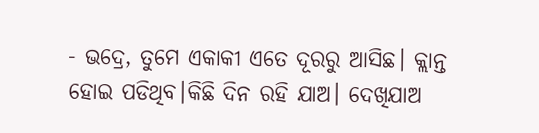- ଭ‌ଦ୍ରେ, ତୁମେ ଏକାକୀ ଏତେ ଦୂରରୁ ଆସିଛ। କ୍ଲାନ୍ତ ହୋଇ ପଡିଥିବ।କିଛି ଦିନ ରହି ଯାଅ। ଦେଖିଯାଅ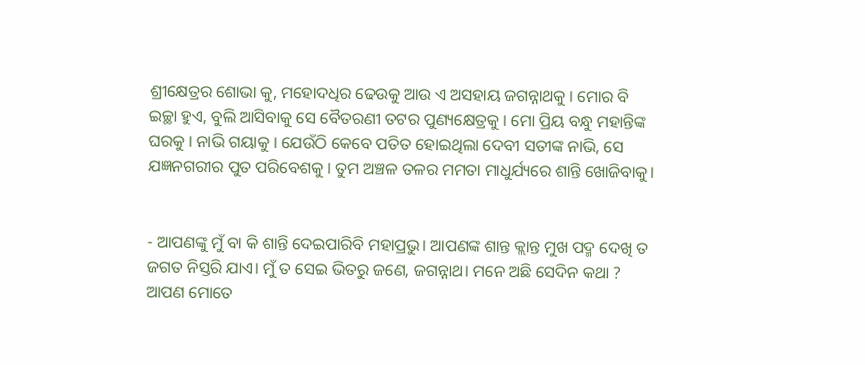ଶ୍ରୀକ୍ଷେତ୍ରର ଶୋଭା କୁ, ମହୋଦଧିର ଢେଉକୁ ଆଉ ଏ ଅସହାୟ ଜଗନ୍ନାଥକୁ । ମୋର ବି ଇଚ୍ଛା ହୁଏ, ବୁଲି ଆସିବାକୁ ସେ ବୈତରଣୀ ତଟର ପୁଣ୍ୟକ୍ଷେତ୍ରକୁ । ମୋ ପ୍ରିୟ ବନ୍ଧୁ ମହାନ୍ତିଙ୍କ ଘରକୁ । ନାଭି ଗୟାକୁ । ଯେଉଁଠି କେବେ ପତିତ ହୋଇଥିଲା ଦେବୀ ସତୀଙ୍କ ନାଭି, ସେ ଯଜ୍ଞନଗରୀର ପୁତ ପରିବେଶକୁ । ତୁମ ଅଞ୍ଚଳ ତଳର ମମତା ମାଧୁର୍ଯ୍ୟରେ ଶାନ୍ତି ଖୋଜିବାକୁ।


- ଆପଣଙ୍କୁ ମୁଁ ବା କି ଶାନ୍ତି ଦେଇପାରିବି ମହାପ୍ରଭୁ। ଆପଣଙ୍କ ଶାନ୍ତ କ୍ଲାନ୍ତ ମୁଖ ପଦ୍ମ ଦେଖି ତ ଜଗତ ନିସ୍ତରି ଯାଏ। ମୁଁ ତ ସେଇ ଭିତରୁ ଜଣେ, ଜଗନ୍ନାଥ। ମନେ ଅଛି ସେଦିନ କଥା ? ଆପଣ ମୋତେ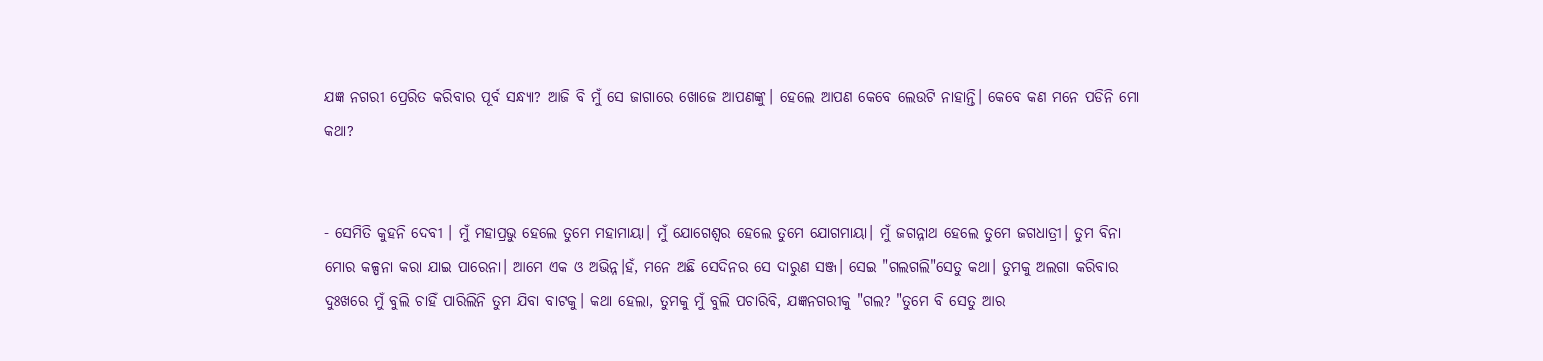ଯଜ୍ଞ ନଗରୀ ପ୍ରେରିତ କରିବାର ପୂର୍ବ ସନ୍ଧ୍ୟା? ଆଜି ବି ମୁଁ ସେ ଜାଗାରେ ଖୋଜେ ଆପଣଙ୍କୁ। ହେଲେ ଆପଣ କେବେ ଲେଉଟି ନାହାନ୍ତି। କେବେ କଣ ମନେ ପଡିନି ମୋ କଥା?


- ସେମିତି କୁହନି ଦେବୀ । ମୁଁ ମହାପ୍ରଭୁ ହେଲେ ତୁମେ ମହାମାୟା। ମୁଁ ଯୋଗେଶ୍ୱର ହେଲେ ତୁମେ ଯୋଗମାୟା। ମୁଁ ଜଗନ୍ନାଥ ହେଲେ ତୁମେ ଜଗଧାତ୍ରୀ। ତୁମ ବିନା ମୋର କଳ୍ପନା କରା ଯାଇ ପାରେନା। ଆମେ ଏକ ଓ ଅଭିନ୍ନ।ହଁ, ମନେ ଅଛି ସେଦିନର ସେ ଦାରୁଣ ସଞ୍ଜ। ସେଇ "ଗଲଗଲି"ସେତୁ କଥା। ତୁମକୁ ଅଲଗା କରିବାର ଦୁଃଖରେ ମୁଁ ବୁଲି ଚାହିଁ ପାରିଲିନି ତୁମ ଯିବା ବାଟକୁ। କଥା ହେଲା, ତୁମକୁ ମୁଁ ବୁଲି ପଚାରିବି, ଯଜ୍ଞନଗରୀକୁ "ଗଲ? "ତୁମେ ବି ସେତୁ ଆର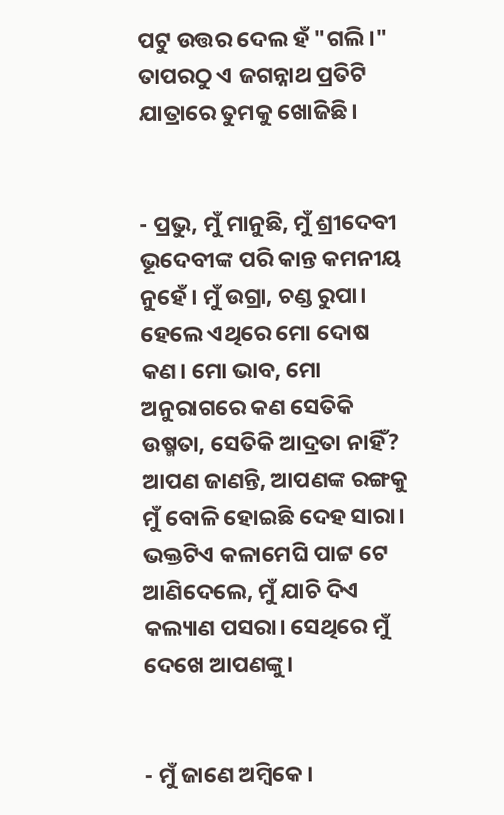ପଟୁ ଉତ୍ତର ଦେଲ ହଁ "ଗଲି।" ତାପରଠୁ ଏ ଜଗନ୍ନାଥ ପ୍ରତିଟି ଯାତ୍ରାରେ ତୁମକୁ ଖୋଜିଛି।


- ପ୍ରଭୁ, ମୁଁ ମାନୁଛି, ମୁଁ ଶ୍ରୀଦେବୀ ଭୂଦେବୀଙ୍କ ପରି କାନ୍ତ କମନୀୟ ନୁହେଁ। ମୁଁ ଉଗ୍ରା, ଚଣ୍ଡ ରୁପା। ହେଲେ ଏଥିରେ ମୋ ଦୋଷ କଣ। ମୋ ଭାବ, ମୋ ଅନୁରାଗରେ କଣ ସେତିକି ଉଷ୍ମତା, ସେତିକି ଆଦ୍ରତା ନାହିଁ? ଆପଣ ଜାଣନ୍ତି, ଆପଣଙ୍କ ରଙ୍ଗକୁ ମୁଁ ବୋଳି ହୋଇଛି ଦେହ ସାରା। ଭକ୍ତଟିଏ କଳାମେଘି ପାଟ୍ଟ ଟେ ଆଣିଦେଲେ, ମୁଁ ଯାଚି ଦିଏ କଲ୍ୟାଣ ପସରା। ସେଥିରେ ମୁଁ ଦେଖେ ଆପଣଙ୍କୁ।


- ମୁଁ ଜାଣେ ଅମ୍ବିକେ।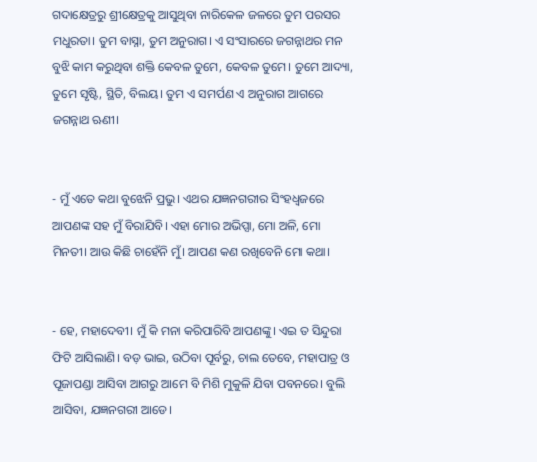ଗଦାକ୍ଷେତ୍ରରୁ ଶ୍ରୀକ୍ଷେତ୍ରକୁ ଆସୁଥିବା ନାରିକେଳ ଜଳରେ ତୁମ ପରସର ମଧୁରତା। ତୁମ ବାସ୍ନା, ତୁମ ଅନୁରାଗ। ଏ ସଂସାରରେ ଜଗନ୍ନାଥର ମନ ବୁଝି କାମ କରୁଥିବା ଶକ୍ତି କେବଳ ତୁମେ, କେବଳ ତୁମେ। ତୁମେ ଆଦ୍ୟା, ତୁମେ ସୃଷ୍ଟି, ସ୍ଥିତି, ବିଲୟ। ତୁମ ଏ ସମର୍ପଣ ଏ ଅନୁରାଗ ଆଗରେ ଜଗନ୍ନାଥ ଋଣୀ।


- ମୁଁ ଏତେ କଥା ବୁଝେନି ପ୍ରଭୁ। ଏଥର ଯଜ୍ଞନଗରୀର ସିଂହଧ୍ୱଜରେ ଆପଣଙ୍କ ସହ ମୁଁ ବିରାଯିବି। ଏହା ମୋର ଅଭିପ୍ସା, ମୋ ଅଳି, ମୋ ମିନତୀ। ଆଉ କିଛି ଚାହେଁନି ମୁଁ। ଆପଣ କଣ ରଖିବେନି ମୋ କଥା।


- ହେ, ମହାଦେବୀ। ମୁଁ କି ମନା କରିପାରିବି ଆପଣଙ୍କୁ। ଏଇ ତ ସିନ୍ଦୁରା ଫିଟି ଆସିଲାଣି। ବଡ଼ ଭାଇ, ଉଠିବା ପୂର୍ବରୁ, ଚାଲ ତେବେ, ମହାପାତ୍ର ଓ ପୂଜାପଣ୍ଡା ଆସିବା ଆଗରୁ ଆମେ ବି ମିଶି ମୁକୁଳି ଯିବା ପବନରେ। ବୁଲି ଆସିବା, ଯଜ୍ଞନଗରୀ ଆଡେ।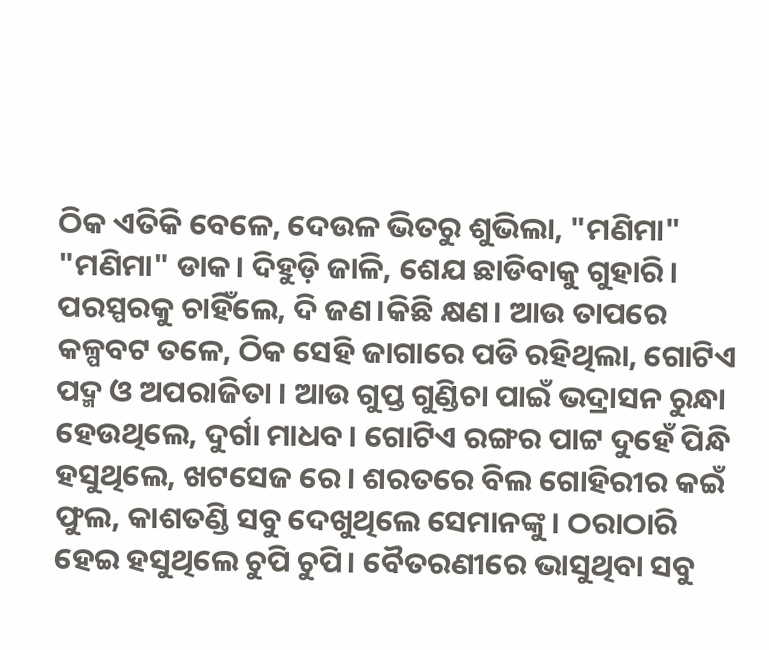ଠିକ ଏତିକି ବେଳେ, ଦେଉଳ ଭିତରୁ ଶୁଭିଲା, "ମଣିମା" "ମଣିମା" ଡାକ। ଦିହୁଡ଼ି ଜାଳି, ଶେଯ ଛାଡିବାକୁ ଗୁହାରି। ପରସ୍ପରକୁ ଚାହିଁଲେ, ଦି ଜଣ।କିଛି କ୍ଷଣ। ଆଉ ତାପରେ କଳ୍ପବଟ ତଳେ, ଠିକ ସେହି ଜାଗାରେ ପଡି ରହିଥିଲା, ଗୋଟିଏ ପଦ୍ମ ଓ ଅପରାଜିତା । ଆଉ ଗୁପ୍ତ ଗୁଣ୍ଡିଚା ପାଇଁ ଭଦ୍ରାସନ ରୁନ୍ଧା ହେଉଥିଲେ, ଦୁର୍ଗା ମାଧବ। ଗୋଟିଏ ରଙ୍ଗର ପାଟ୍ଟ ଦୁହେଁ ପିନ୍ଧି ହସୁଥିଲେ, ଖଟସେଜ ରେ। ଶରତରେ ବିଲ ଗୋହିରୀର କଇଁ ଫୁଲ, କାଶତଣ୍ଡି ସବୁ ଦେଖୁଥିଲେ ସେମାନଙ୍କୁ। ଠରାଠାରି ହେଇ ହସୁଥିଲେ ଚୁପି ଚୁପି। ବୈତରଣୀରେ ଭାସୁଥିବା ସବୁ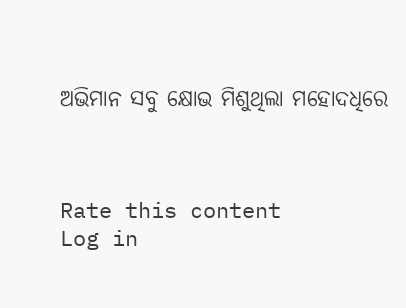ଅଭିମାନ ସବୁ କ୍ଷୋଭ ମିଶୁଥିଲା ମହୋଦଧିରେ



Rate this content
Log in